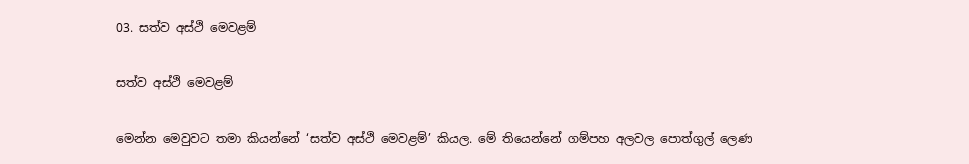03. සත්ව අස්ථි මෙවළම්

සත්ව අස්ථි මෙවළම්

මෙන්න මෙවුවට තමා කියන්නේ ‘සත්ව අස්ථි මෙවළම්’ කියල. මේ තියෙන්නේ ගම්පහ අලවල පොත්ගුල් ලෙණ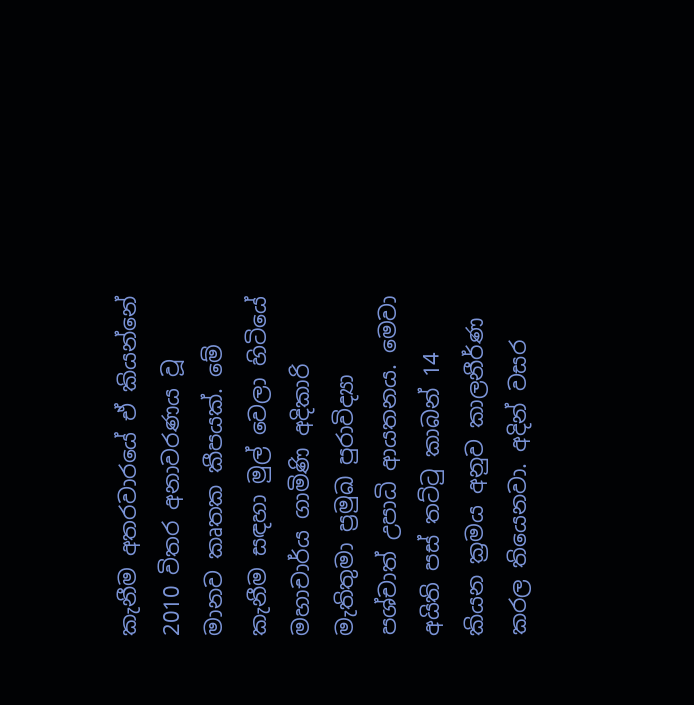කැනීම අතරවාරයේ ඒ කියන්නේ 2010 විතර අනාවරණය වූ මානව කෘතක කීපයක්. මේ කැනීම සඳහා මුල් වෙලා හිටියේ මහාචාර්ය ගාමිණි අදිකාරි මැතිතුමා ප්‍රමුඛ පුරාවිද්‍යා පශ්චාත් උපාධි ආයතනය. මෙවා අයිති පස් තට්ටු කාබන් 14 කියන ක්‍රමය අනුව කාලනීර්ණ කරල තියෙනවා. අදින් වසර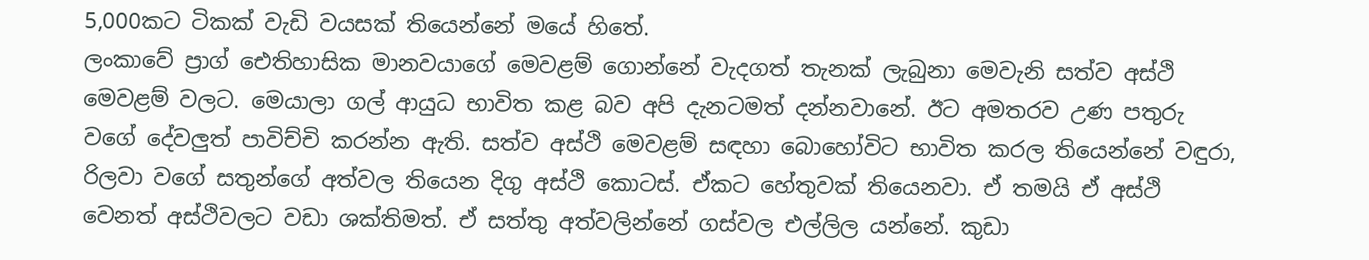5,000කට ටිකක් වැඩි වයසක් තියෙන්නේ මයේ හිතේ.
ලංකාවේ ප්‍රාග් ඓතිහාසික මානවයාගේ මෙවළම් ගොන්නේ වැදගත් තැනක් ලැබුනා මෙවැනි සත්ව අස්ථි මෙවළම් වලට. මෙයාලා ගල් ආයුධ භාවිත කළ බව අපි දැනටමත් දන්නවානේ. ඊට අමතරව උණ පතුරු වගේ දේවලුත් පාවිච්චි කරන්න ඇති. සත්ව අස්ථි මෙවළම් සඳහා බොහෝවිට භාවිත කරල තියෙන්නේ වඳුරා, රිලවා වගේ සතුන්ගේ අත්වල තියෙන දිගු අස්ථි කොටස්. ඒකට හේතුවක් තියෙනවා. ඒ තමයි ඒ අස්ථි වෙනත් අස්ථිවලට වඩා ශක්තිමත්. ඒ සත්තු අත්වලින්නේ ගස්වල එල්ලිල යන්නේ. කුඩා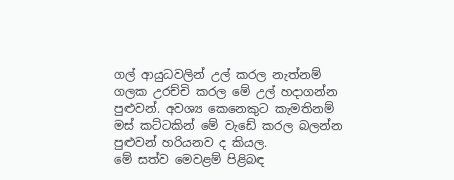ගල් ආයුධවලින් උල් කරල නැත්නම් ගලක උරච්චි කරල මේ උල් හදාගන්න පුළුවන්. අවශ්‍ය කෙනෙකුට කැමතිනම් මස් කට්ටකින් මේ වැඩේ කරල බලන්න පුළුවන් හරියනව ද කියල.
මේ සත්ව මෙවළම් පිළිබඳ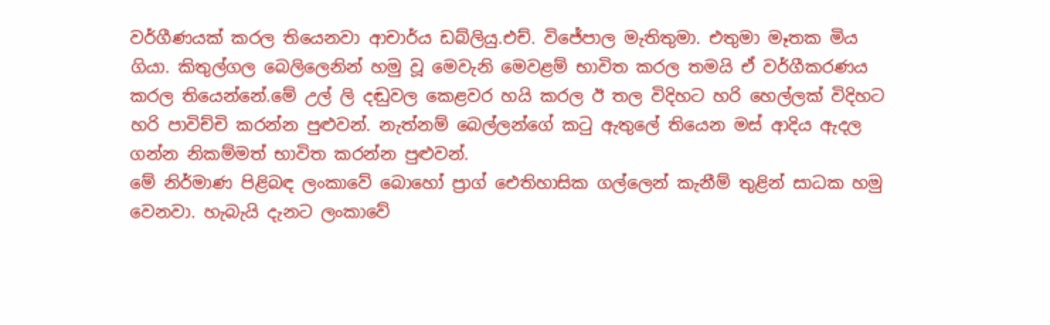වර්ගීණයක් කරල තියෙනවා ආචාර්ය ඩබ්ලියු.එච්. විජේපාල මැතිතුමා. එතුමා මෑතක මිය ගියා. කිතුල්ගල බෙලිලෙනින් හමු වූ මෙවැනි මෙවළම් භාවිත කරල තමයි ඒ වර්ගීකරණය කරල තියෙන්නේ.මේ උල් ලි දඬුවල කෙළවර හයි කරල ඊ තල විදිහට හරි හෙල්ලක් විදිහට හරි පාවිච්චි කරන්න පුළුවන්. නැත්නම් බෙල්ලන්ගේ කටු ඇතුලේ තියෙන මස් ආදිය ඇදල ගන්න නිකම්මත් භාවිත කරන්න පුළුවන්.
මේ නිර්මාණ පිළිබඳ ලංකාවේ බොහෝ ප්‍රාග් ඓතිහාසික ගල්ලෙන් කැනීම් තුළින් සාධක හමු වෙනවා. හැබැයි දැනට ලංකාවේ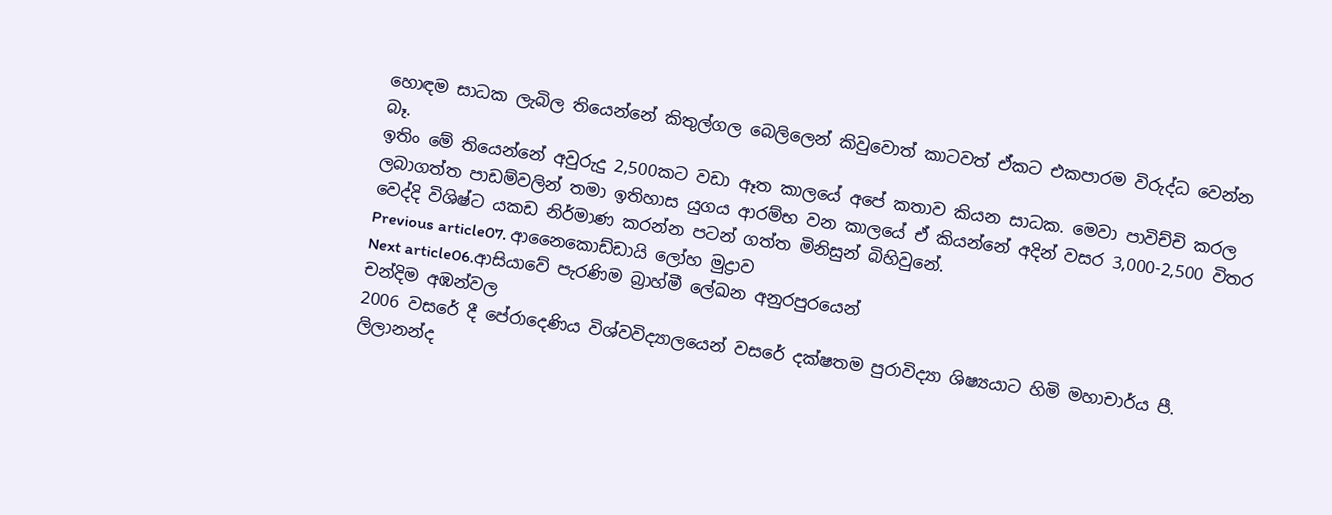හොඳම සාධක ලැබිල තියෙන්නේ කිතුල්ගල බෙලිලෙන් කිවුවොත් කාටවත් ඒකට එකපාරම විරුද්ධ වෙන්න බෑ.
ඉතිං මේ තියෙන්නේ අවුරුදු 2,500කට වඩා ඈත කාලයේ අපේ කතාව කියන සාධක. මෙවා පාවිච්චි කරල ලබාගත්ත පාඩම්වලින් තමා ඉතිහාස යුගය ආරම්භ වන කාලයේ ඒ කියන්නේ අදින් වසර 3,000-2,500 විතර වෙද්දි විශිෂ්ට යකඩ නිර්මාණ කරන්න පටන් ගත්ත මිනිසුන් බිහිවුනේ.
Previous article07. ආනෛකොඩ්ඩායි ලෝහ මුද්‍රාව
Next article06.ආසියාවේ පැරණිම බ්‍රාහ්මී ලේඛන අනුරපුරයෙන්
චන්දිම අඹන්වල
2006 වසරේ දී පේරාදෙණිය විශ්වවිද්‍යාලයෙන් වසරේ දක්ෂතම පුරාවිද්‍යා ශිෂ්‍යයාට හිමි මහාචාර්ය පී. ලිලානන්ද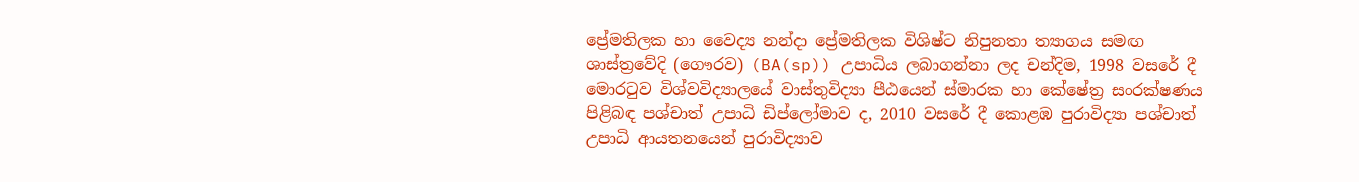ප්‍රේමතිලක හා වෛද්‍ය නන්දා ප්‍රේමතිලක විශිෂ්ට නිපුනතා ත්‍යාගය සමඟ ශාස්ත්‍රවේදි (ගෞරව) (BA(sp)) උපාධිය ලබාගන්නා ලද චන්දිම, 1998 වසරේ දී මොරටුව විශ්වවිද්‍යාල‍යේ වාස්තුවිද්‍යා පීඨයෙන් ස්මාරක හා කේෂේත්‍ර සංරක්ෂණය පිළිබඳ පශ්චාත් උපාධි ඩිප්ලෝමාව ද, 2010 වසරේ දී කොළඹ පුරාවිද්‍යා පශ්චාත් උපාධි ආයතනයෙන් පුරාවිද්‍යාව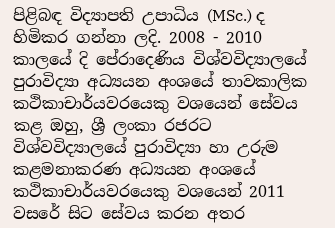පිළිබඳ විද්‍යාපති උපාධිය (MSc.) ද හිමිකර ගන්නා ලදි. 2008 - 2010 කාලයේ දි පේරාදෙණිය විශ්වවිද්‍යාලයේ පුරාවිද්‍යා අධ්‍යයන අංශයේ තාවකාලික කථිකාචාර්යවරයෙකු වශයෙන් සේවය කළ ඔහු, ශ්‍රී ලංකා රජරට විශ්වවිද්‍යාල‍යේ පුරාවිද්‍යා හා උරුම කළමනාකරණ අධ්‍යයන අංශයේ කථිකාචාර්යවරයෙකු වශයෙන් 2011 වසරේ සිට සේවය කරන අතර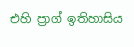එහි ප්‍රාග් ඉතිහාසිය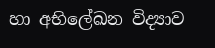හා අභිලේඛන විද්‍යාව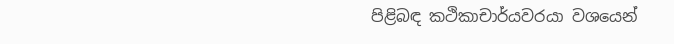පිළිබඳ කථිකාචාර්යවරයා වශයෙන්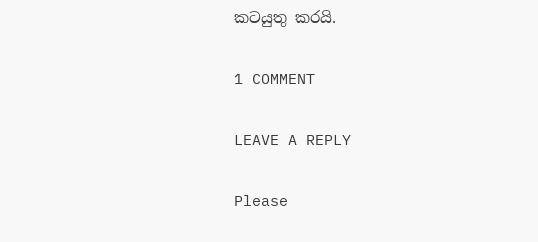කටයුතු කරයි.

1 COMMENT

LEAVE A REPLY

Please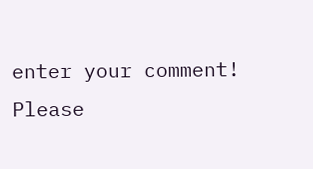enter your comment!
Please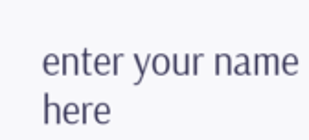enter your name here